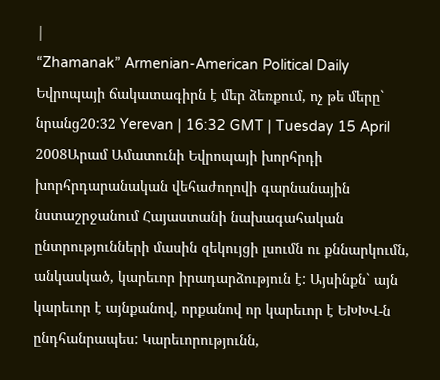|
“Zhamanak” Armenian-American Political Daily
Եվրոպայի ճակատագիրն է մեր ձեռքում, ոչ թե մերը` նրանց20:32 Yerevan | 16:32 GMT | Tuesday 15 April 2008Արամ Ամատունի Եվրոպայի խորհրդի խորհրդարանական վեհաժողովի գարնանային նստաշրջանում Հայաստանի նախագահական ընտրությունների մասին զեկույցի լսումն ու քննարկումն, անկասկած, կարեւոր իրադարձություն է: Այսինքն` այն կարեւոր է այնքանով, որքանով որ կարեւոր է ԵԽԽՎ-ն ընդհանրապես: Կարեւորությունն,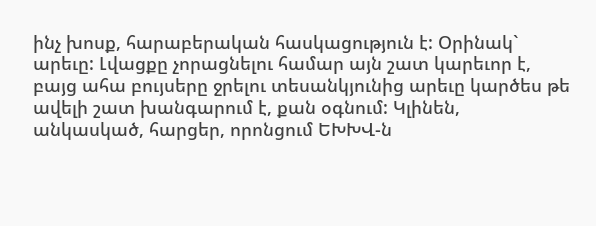ինչ խոսք, հարաբերական հասկացություն է: Օրինակ` արեւը: Լվացքը չորացնելու համար այն շատ կարեւոր է, բայց ահա բույսերը ջրելու տեսանկյունից արեւը կարծես թե ավելի շատ խանգարում է, քան օգնում: Կլինեն, անկասկած, հարցեր, որոնցում ԵԽԽՎ-ն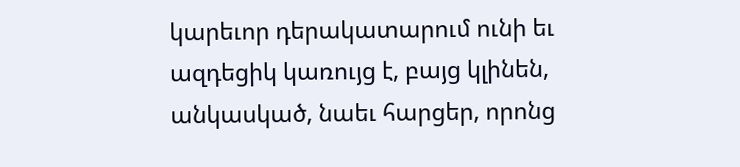կարեւոր դերակատարում ունի եւ ազդեցիկ կառույց է, բայց կլինեն, անկասկած, նաեւ հարցեր, որոնց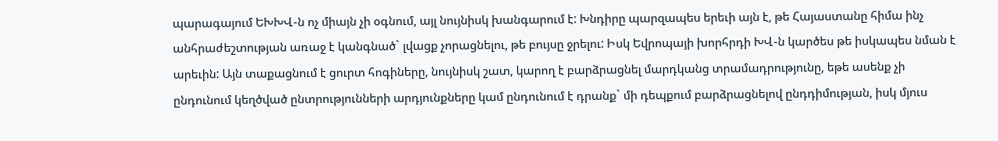պարագայում ԵԽԽՎ-ն ոչ միայն չի օգնում, այլ նույնիսկ խանգարում է: Խնդիրը պարզապես երեւի այն է, թե Հայաստանը հիմա ինչ անհրաժեշտության առաջ է կանգնած` լվացք չորացնելու, թե բույսը ջրելու: Իսկ Եվրոպայի խորհրդի ԽՎ-ն կարծես թե իսկապես նման է արեւին: Այն տաքացնում է ցուրտ հոգիները, նույնիսկ շատ, կարող է բարձրացնել մարդկանց տրամադրությունը, եթե ասենք չի ընդունում կեղծված ընտրությունների արդյունքները կամ ընդունում է դրանք` մի դեպքում բարձրացնելով ընդդիմության, իսկ մյուս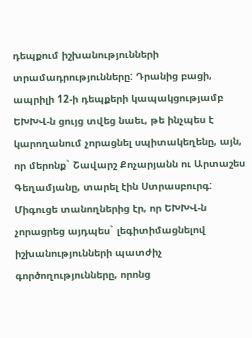դեպքում իշխանությունների տրամադրությունները: Դրանից բացի, ապրիլի 12-ի դեպքերի կապակցությամբ ԵԽԽՎ-ն ցույց տվեց նաեւ, թե ինչպես է կարողանում չորացնել սպիտակեղենը, այն, որ մերոնք` Շավարշ Քոչարյանն ու Արտաշես Գեղամյանը, տարել էին Ստրասբուրգ: Միգուցե տանողներից էր, որ ԵԽԽՎ-ն չորացրեց այդպես` լեգիտիմացնելով իշխանությունների պատժիչ գործողությունները, որոնց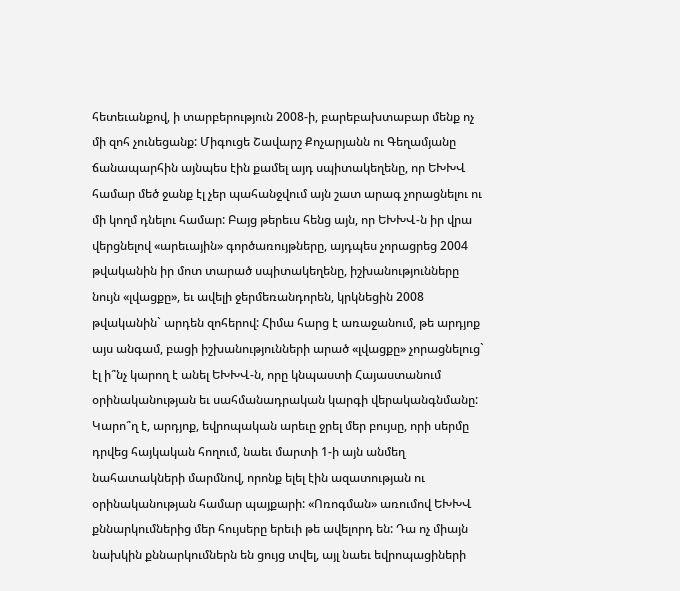հետեւանքով, ի տարբերություն 2008-ի, բարեբախտաբար մենք ոչ մի զոհ չունեցանք: Միգուցե Շավարշ Քոչարյանն ու Գեղամյանը ճանապարհին այնպես էին քամել այդ սպիտակեղենը, որ ԵԽԽՎ համար մեծ ջանք էլ չեր պահանջվում այն շատ արագ չորացնելու ու մի կողմ դնելու համար: Բայց թերեւս հենց այն, որ ԵԽԽՎ-ն իր վրա վերցնելով «արեւային» գործառույթները, այդպես չորացրեց 2004 թվականին իր մոտ տարած սպիտակեղենը, իշխանությունները նույն «լվացքը», եւ ավելի ջերմեռանդորեն, կրկնեցին 2008 թվականին` արդեն զոհերով: Հիմա հարց է առաջանում, թե արդյոք այս անգամ, բացի իշխանությունների արած «լվացքը» չորացնելուց` էլ ի՞նչ կարող է անել ԵԽԽՎ-ն, որը կնպաստի Հայաստանում օրինականության եւ սահմանադրական կարգի վերականգնմանը: Կարո՞ղ է, արդյոք, եվրոպական արեւը ջրել մեր բույսը, որի սերմը դրվեց հայկական հողում, նաեւ մարտի 1-ի այն անմեղ նահատակների մարմնով, որոնք ելել էին ազատության ու օրինականության համար պայքարի: «Ոռոգման» առումով ԵԽԽՎ քննարկումներից մեր հույսերը երեւի թե ավելորդ են: Դա ոչ միայն նախկին քննարկումներն են ցույց տվել, այլ նաեւ եվրոպացիների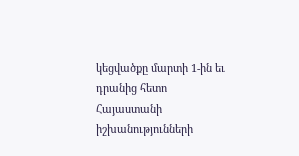կեցվածքը մարտի 1-ին եւ դրանից հետո Հայաստանի իշխանությունների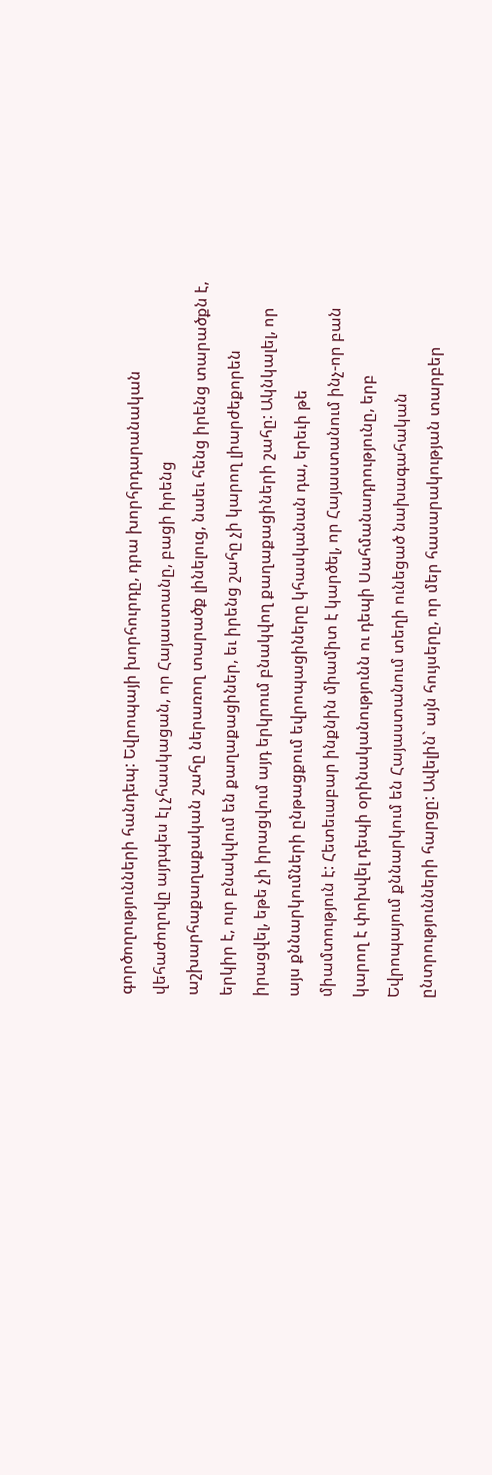գործողությունների հանդեպ: Եվրոպայի խորհուրդը, դրա խորհրդարանական վեհաժողովը այդպես էլ չհասկացան, որ Հայաստանը, բացի իրենց աշխարհաքաղաքական շահը ներառող տարածք լինելուց, նաեւ հենց իրենց տարածքն է, երկիր է, ուր բնակվում են քաղաքացիներ, եւ իրենց շահը չի կարող լիարժեքորեն իրացվել, եթե չի իրացվում այդ երկրում բնակվող քաղաքացիների շահը: Ակնկալել, որ այս քննարկումների ընթացքում եվրոպացիները կհասկանան դա, երեւի թե միամտություն է: Հետեւաբար ինքնին միամիտ է կարծել, որ Հայաստանում ինչ-որ բան կարող է փոխվել դեպի օրինականությունն ու դեպի Սահմանադրությունը, երբ Եվրոպայում քննարկում են Հայաստանում տեղի ունեցած նախագահական ընտրությունների հարցը: Ավելին` այն հույսերը, որ մեր հասարակության տարբեր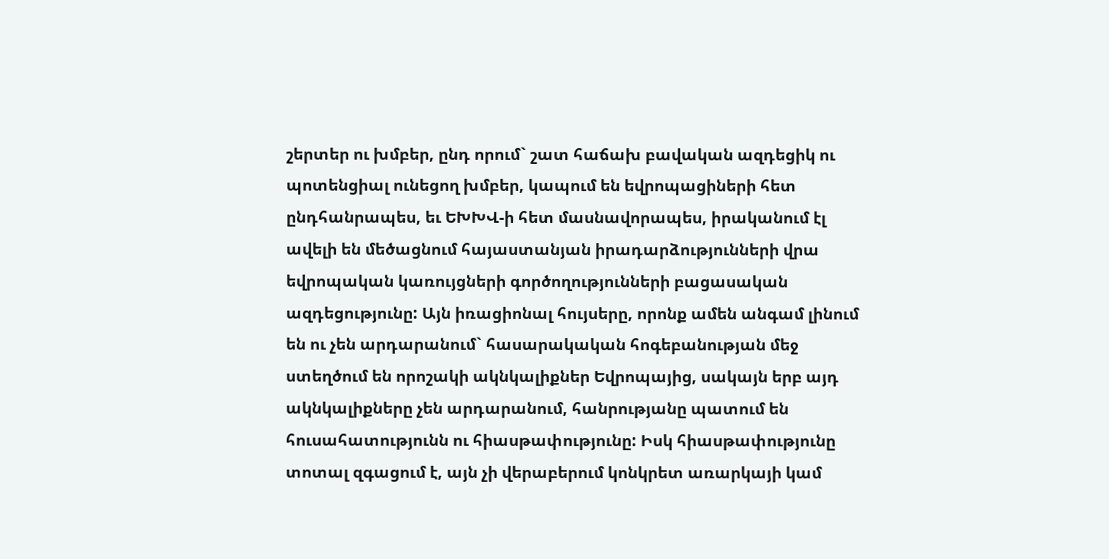շերտեր ու խմբեր, ընդ որում` շատ հաճախ բավական ազդեցիկ ու պոտենցիալ ունեցող խմբեր, կապում են եվրոպացիների հետ ընդհանրապես, եւ ԵԽԽՎ-ի հետ մասնավորապես, իրականում էլ ավելի են մեծացնում հայաստանյան իրադարձությունների վրա եվրոպական կառույցների գործողությունների բացասական ազդեցությունը: Այն իռացիոնալ հույսերը, որոնք ամեն անգամ լինում են ու չեն արդարանում` հասարակական հոգեբանության մեջ ստեղծում են որոշակի ակնկալիքներ Եվրոպայից, սակայն երբ այդ ակնկալիքները չեն արդարանում, հանրությանը պատում են հուսահատությունն ու հիասթափությունը: Իսկ հիասթափությունը տոտալ զգացում է, այն չի վերաբերում կոնկրետ առարկայի կամ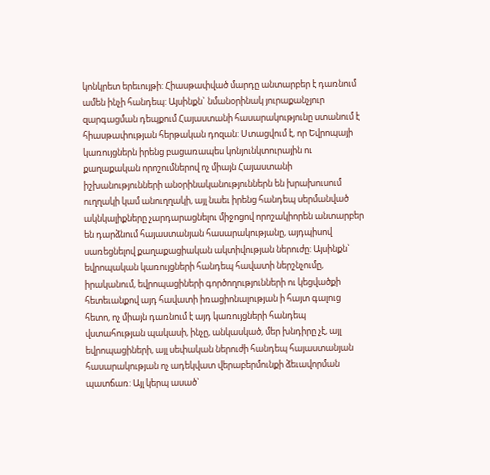կոնկրետ երեւույթի: Հիասթափված մարդը անտարբեր է դառնում ամեն ինչի հանդեպ: Այսինքն` նմանօրինակ յուրաքանչյուր զարգացման դեպքում Հայաստանի հասարակությունը ստանում է հիասթափության հերթական դոզան: Ստացվում է, որ Եվրոպայի կառույցներն իրենց բացառապես կոնյունկտուրային ու քաղաքական որոշումներով ոչ միայն Հայաստանի իշխանությունների անօրինականություններն են խրախուսում ուղղակի կամ անուղղակի, այլ նաեւ իրենց հանդեպ սերմանված ակնկալիքները չարդարացնելու միջոցով որոշակիորեն անտարբեր են դարձնում հայաստանյան հասարակությանը, այդպիսով սառեցնելով քաղաքացիական ակտիվության ներուժը: Այսինքն` եվրոպական կառույցների հանդեպ հավատի ներշնչումը, իրականում, եվրոպացիների գործողությունների ու կեցվածքի հետեւանքով այդ հավատի իռացիոնալության ի հայտ գալուց հետո, ոչ միայն դառնում է այդ կառույցների հանդեպ վստահության պակասի, ինչը, անկասկած, մեր խնդիրը չէ, այլ եվրոպացիների, այլ սեփական ներուժի հանդեպ հայաստանյան հասարակության ոչ ադեկվատ վերաբերմունքի ձեւավորման պատճառ: Այլ կերպ ասած`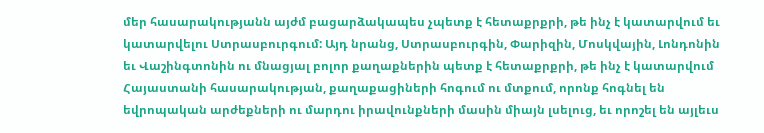մեր հասարակությանն այժմ բացարձակապես չպետք է հետաքրքրի, թե ինչ է կատարվում եւ կատարվելու Ստրասբուրգում: Այդ նրանց, Ստրասբուրգին, Փարիզին, Մոսկվային, Լոնդոնին եւ Վաշինգտոնին ու մնացյալ բոլոր քաղաքներին պետք է հետաքրքրի, թե ինչ է կատարվում Հայաստանի հասարակության, քաղաքացիների հոգում ու մտքում, որոնք հոգնել են եվրոպական արժեքների ու մարդու իրավունքների մասին միայն լսելուց, եւ որոշել են այլեւս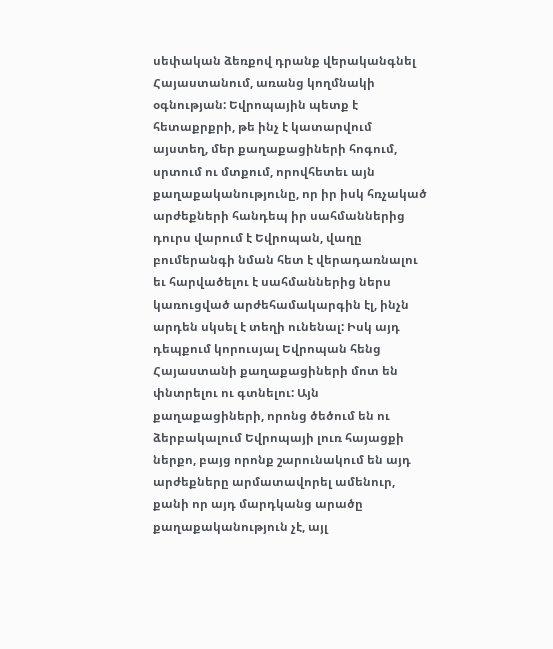սեփական ձեռքով դրանք վերականգնել Հայաստանում, առանց կողմնակի օգնության: Եվրոպային պետք է հետաքրքրի, թե ինչ է կատարվում այստեղ, մեր քաղաքացիների հոգում, սրտում ու մտքում, որովհետեւ այն քաղաքականությունը, որ իր իսկ հռչակած արժեքների հանդեպ իր սահմաններից դուրս վարում է Եվրոպան, վաղը բումերանգի նման հետ է վերադառնալու եւ հարվածելու է սահմաններից ներս կառուցված արժեհամակարգին էլ, ինչն արդեն սկսել է տեղի ունենալ: Իսկ այդ դեպքում կորուսյալ Եվրոպան հենց Հայաստանի քաղաքացիների մոտ են փնտրելու ու գտնելու: Այն քաղաքացիների, որոնց ծեծում են ու ձերբակալում Եվրոպայի լուռ հայացքի ներքո, բայց որոնք շարունակում են այդ արժեքները արմատավորել ամենուր, քանի որ այդ մարդկանց արածը քաղաքականություն չէ, այլ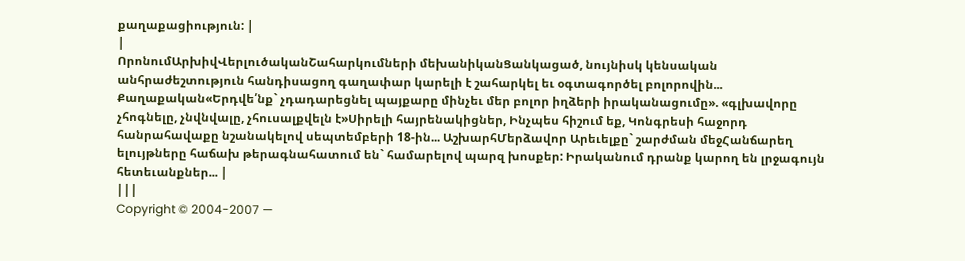քաղաքացիություն: |
|
ՈրոնումԱրխիվՎերլուծականՇահարկումների մեխանիկանՑանկացած, նույնիսկ կենսական անհրաժեշտություն հանդիսացող գաղափար կարելի է շահարկել եւ օգտագործել բոլորովին... Քաղաքական«Երդվե՛նք` չդադարեցնել պայքարը մինչեւ մեր բոլոր իղձերի իրականացումը». «գլխավորը չհոգնելը, չնվնվալը, չհուսալքվելն է»Սիրելի հայրենակիցներ, Ինչպես հիշում եք, Կոնգրեսի հաջորդ հանրահավաքը նշանակելով սեպտեմբերի 18-ին... ԱշխարհՄերձավոր Արեւելքը` շարժման մեջՀանճարեղ ելույթները հաճախ թերագնահատում են` համարելով պարզ խոսքեր: Իրականում դրանք կարող են լրջագույն հետեւանքներ... |
|||
Copyright © 2004-2007 —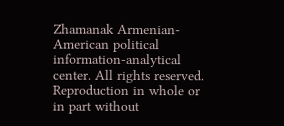Zhamanak Armenian-American political information-analytical center. All rights reserved. Reproduction in whole or in part without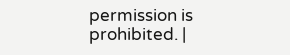permission is prohibited. |